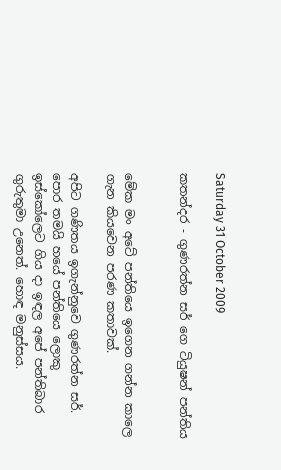Saturday 31 October 2009

කතන්දර - ගුණරත්න සර් ගෙ ටියුෂන් පන්තිය


මේක මං අටේ පන්තියෙ ඉගෙන ගන්න කාලෙ ගැන කියවෙන පරණ කතාවක්.

අපිට ගණිතය ඉගැන්නුවෙ ගුණරත්න සර්. පොර තමයි හයේ පන්තියෙ ලොකු ඉස්කෝලෙට ගිය දා ඉඳල අපේ පන්තිබාර ගුරුතුමා උනෙත්. හොඳ මනුස්සය.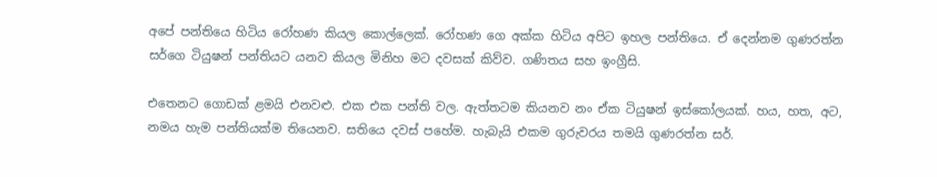අපේ පන්තියෙ හිටිය රෝහණ කියල කොල්ලෙක්. රෝහණ ගෙ අක්ක හිටිය අපිට ඉහල පන්තියෙ. ඒ දෙන්නම ගුණරත්න සර්ගෙ ටියුෂන් පන්තියට යනව කියල මිනිහ මට දවසක් කිව්ව. ගණිතය සහ ඉංග්‍රීසි.

එතෙනට ගොඩක් ළමයි එනවළු. එක එක පන්ති වල. ඇත්තටම කියනව නං ඒක ටියුෂන් ඉස්කෝලයක්. හය, හත, අට, නමය හැම පන්තියක්ම තියෙනව. සතියෙ දවස් පහේම. හැබැයි එකම ගුරුවරය තමයි ගුණරත්න සර්.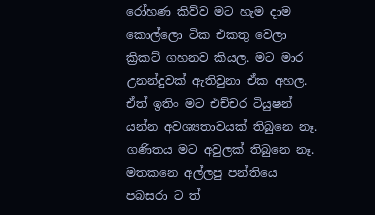රෝහණ කිව්ව මට හැම දාම කොල්ලො ටික එකතු වෙලා ක්‍රිකට් ගහනව කියල. මට මාර උනන්දුවක් ඇතිවුනා ඒක අහල. ඒත් ඉතිං මට එච්චර ටියුෂන් යන්න අවශ්‍යතාවයක් තිබුනෙ නෑ. ගණිතය මට අවුලක් තිබුනෙ නෑ. මතකනෙ අල්ලපු පන්තියෙ පබසරා ට ත්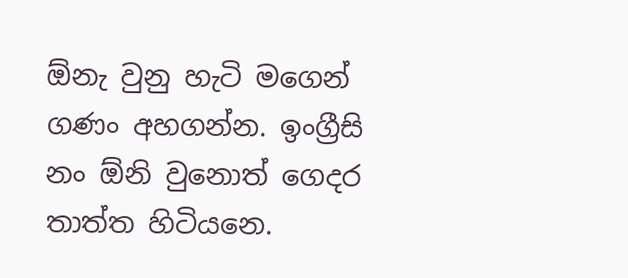ඕනැ වුනු හැටි මගෙන් ගණං අහගන්න. ඉංග්‍රීසි නං ඕනි වුනොත් ගෙදර තාත්ත හිටියනෙ.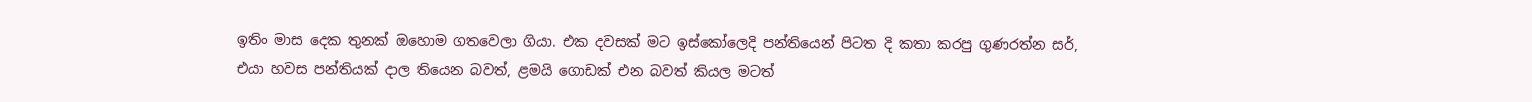ඉතිං මාස දෙක තුනක් ඔහොම ගතවෙලා ගියා. එක දවසක් මට ඉස්කෝලෙදි පන්තියෙන් පිටත දි කතා කරපු ගුණරත්න සර්, එයා හවස පන්තියක් දාල තියෙන බවත්, ළමයි ගොඩක් එන බවත් කියල මටත්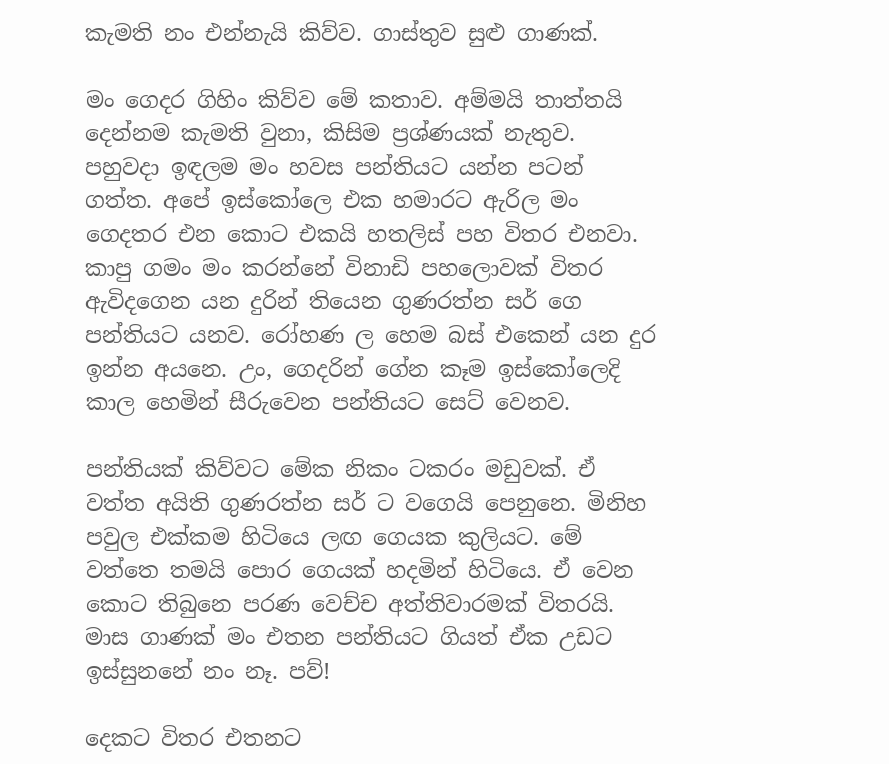කැමති නං එන්නැයි කිව්ව. ගාස්තුව සුළු ගාණක්.

මං ගෙදර ගිහිං කිව්ව මේ කතාව. අම්මයි තාත්තයි දෙන්නම කැමති වුනා, කිසිම ප්‍රශ්ණයක් නැතුව. පහුවදා ඉඳලම මං හවස පන්තියට යන්න පටන් ගත්ත. අපේ ඉස්කෝලෙ එක හමාරට ඇරිල මං ගෙදතර එන කොට එකයි හතලිස් පහ විතර එනවා. කාපු ගමං මං කරන්නේ විනාඩි පහලොවක් විතර ඇවිදගෙන යන දුරින් තියෙන ගුණරත්න සර් ගෙ පන්තියට යනව. රෝහණ ල හෙම බස් එකෙන් යන දුර ඉන්න අයනෙ. උං, ගෙදරින් ගේන කෑම ඉස්කෝලෙදි කාල හෙමින් සීරුවෙන පන්තියට සෙට් වෙනව.

පන්තියක් කිව්වට මේක නිකං ටකරං මඩුවක්. ඒ වත්ත අයිති ගුණරත්න සර් ට වගෙයි පෙනුනෙ. මිනිහ පවුල එක්කම හිටියෙ ලඟ ගෙයක කුලියට. මේ වත්තෙ තමයි පොර ගෙයක් හදමින් හිටියෙ. ඒ වෙන කොට තිබුනෙ පරණ වෙච්ච අත්තිවාරමක් විතරයි. මාස ගාණක් මං එතන පන්තියට ගියත් ඒක උඩට ඉස්සුනනේ නං නෑ. පව්!

දෙකට විතර එතනට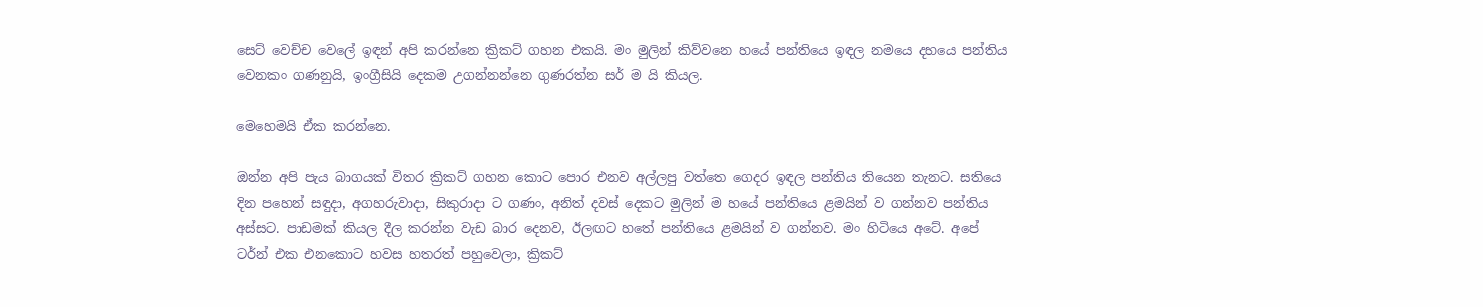සෙට් වෙච්ච වෙලේ ඉඳන් අපි කරන්නෙ ක්‍රිකට් ගහන එකයි. මං මුලින් කිව්වනෙ හයේ පන්තියෙ ඉඳල නමයෙ දහයෙ පන්තිය වෙනකං ගණනුයි, ඉංග්‍රීසියි දෙකම උගන්නන්නෙ ගුණරත්න සර් ම යි කියල.

මෙහෙමයි ඒක කරන්නෙ.

ඔන්න අපි පැය බාගයක් විතර ක්‍රිකට් ගහන කොට පොර එනව අල්ලපු වත්තෙ ගෙදර ඉඳල පන්තිය තියෙන තැනට. සතියෙ දින පහෙන් සඳුදා, අගහරුවාදා, සිකුරාදා ට ගණං, අනිත් දවස් දෙකට මුලින් ම හයේ පන්තියෙ ළමයින් ව ගන්නව පන්තිය අස්සට. පාඩමක් කියල දීල කරන්න වැඩ බාර දෙනව, ඊලඟට හතේ පන්තියෙ ළමයින් ව ගන්නව. මං හිටියෙ අටේ. අපේ ටර්න් එක එනකොට හවස හතරත් පහුවෙලා, ක්‍රිකට්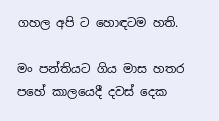ගහල අපි ට හොඳටම හති.

මං පන්තියට ගිය මාස හතර පහේ කාලයෙදී දවස් දෙක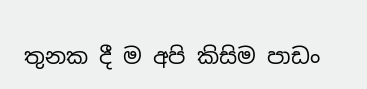තුනක දී ම අපි කිසිම පාඩං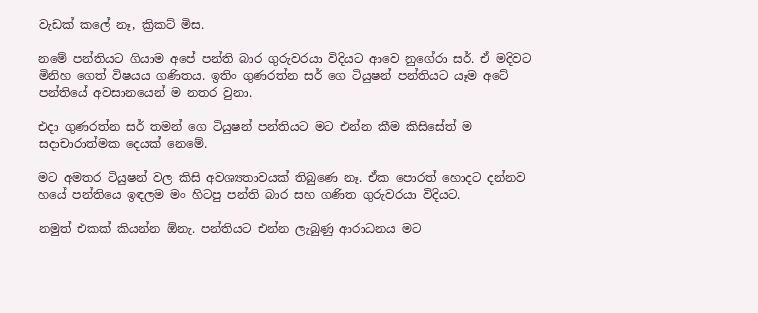වැඩක් කලේ නෑ, ක්‍රිකට් මිස.

නමේ පන්තියට ගියාම අපේ පන්ති බාර ගුරුවරයා විදියට ආවෙ නුගේරා සර්. ඒ මදිවට මිනිහ ගෙත් විෂයය ගණිතය. ඉතිං ගුණරත්න සර් ගෙ ටියුෂන් පන්තියට යෑම අටේ පන්තියේ අවසානයෙන් ම නතර වුනා.

එදා ගුණරත්න සර් තමන් ගෙ ටියුෂන් පන්තියට මට එන්න කීම කිසිසේත් ම සදාචාරාත්මක දෙයක් නෙමේ.

මට අමතර ටියුෂන් වල කිසි අවශ්‍යතාවයක් තිබුණෙ නෑ. ඒක පොරත් හොදට දන්නව හයේ පන්තියෙ ඉඳලම මං හිටපු පන්ති බාර සහ ගණිත ගුරුවරයා විදියට.

නමුත් එකක් කියන්න ඕනැ. පන්තියට එන්න ලැබුණු ආරාධනය මට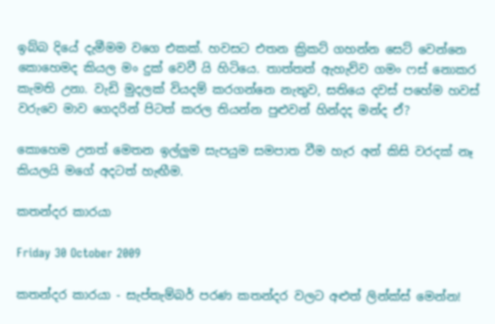ඉබ්බ දියේ දැමීමම වගෙ එකක්. හවසට එතන ක්‍රිකට් ගහන්න සෙට් වෙන්නෙ කොහෙමද කියල මං දුක් වෙවී යි හිටියෙ. තාත්තත් ඇහැව්ව ගමං ෆස් නොකර කැමති උනා. වැඩි මුදලක් වියදම් කරගන්නෙ නැතුව, සතියෙ දවස් පහේම හවස් වරුවෙ මාව ගෙදරින් පිටත් කරල තියන්න පුළුවන් හින්දද මන්ද ඒ?

කොහෙම උනත් මෙතන ඉල්ලුම සැපයුම සමපාත වීම හැර අන් කිසි වරදක් නෑ කියලයි මගේ අදටත් හැඟීම.

කතන්දර කාරයා

Friday 30 October 2009

කතන්දර කාරයා - සැප්තැම්බර් පරණ කතන්දර වලට අළුත් ලින්ක්ස් මෙන්න!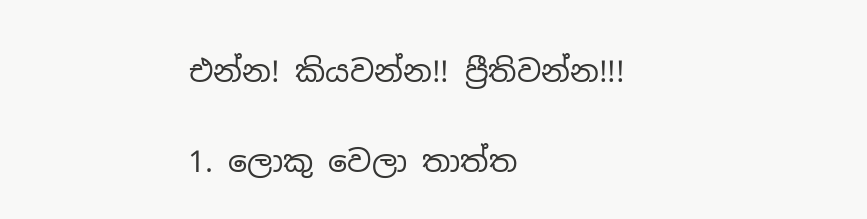එන්න! කියවන්න!! ප්‍රීතිවන්න!!!

1. ලොකු වෙලා තාත්ත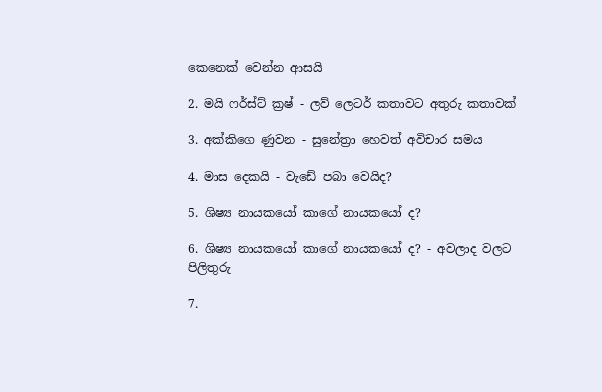කෙනෙක් වෙන්න ආසයි

2. මයි ෆර්ස්ට් ක්‍රෂ් - ලව් ලෙටර් කතාවට අතුරු කතාවක්

3. අක්කිගෙ ණුවන - සුනේත්‍රා හෙවත් අවිචාර සමය

4. මාස දෙකයි - වැඩේ පබා වෙයිද?

5. ශිෂ්‍ය නායකයෝ කාගේ නායකයෝ ද?

6. ශිෂ්‍ය නායකයෝ කාගේ නායකයෝ ද? - අවලාද වලට පිලිතුරු

7.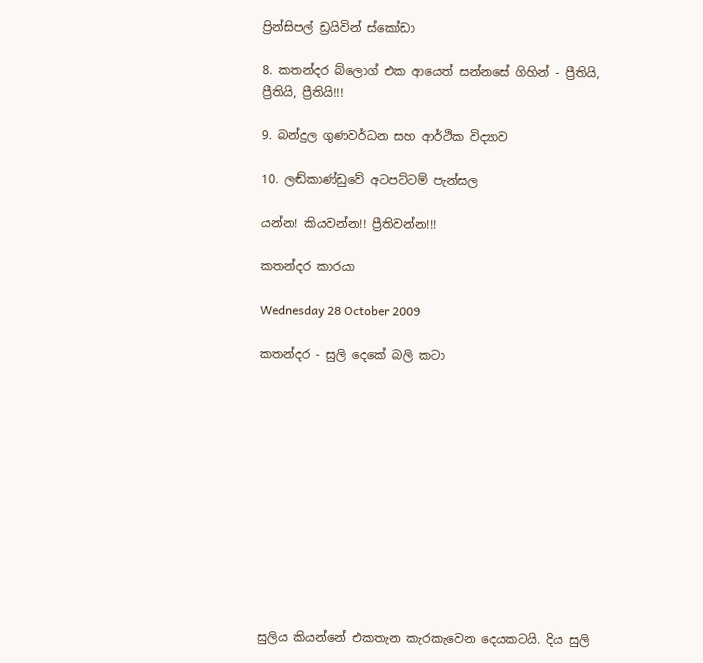ප්‍රින්සිපල් ඩ්‍රයිවින් ස්කෝඩා

8. කතන්දර බ්ලොග් එක ආයෙත් සන්නසේ ගිහින් - ප්‍රීතියි, ප්‍රීතියි, ප්‍රීතියි!!!

9. බන්දුල ගුණවර්ධන සහ ආර්ථික විද්‍යාව

10. ලඬ්කාණ්ඩුවේ අටපට්ටම් පැන්සල

යන්න! කියවන්න!! ප්‍රීතිවන්න!!!

කතන්දර කාරයා

Wednesday 28 October 2009

කතන්දර - සුලි දෙකේ බලි කටා












සුලිය කියන්නේ එකතැන කැරකැවෙන දෙයකටයි. දිය සුලි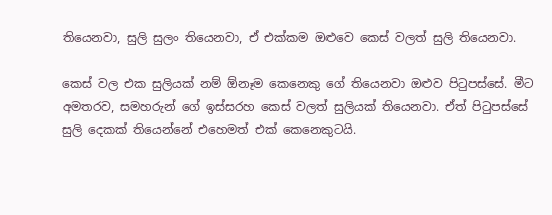තියෙනවා, සුලි සුලං තියෙනවා, ඒ එක්කම ඔළුවෙ කෙස් වලත් සුලි තියෙනවා.

කෙස් වල එක සුලියක් නම් ඕනෑම කෙනෙකු ගේ තියෙනවා ඔළුව පිටුපස්සේ. මීට අමතරව, සමහරුන් ගේ ඉස්සරහ කෙස් වලත් සුලියක් තියෙනවා. ඒත් පිටුපස්සේ සුලි දෙකක් තියෙන්නේ එහෙමත් එක් කෙනෙකුටයි.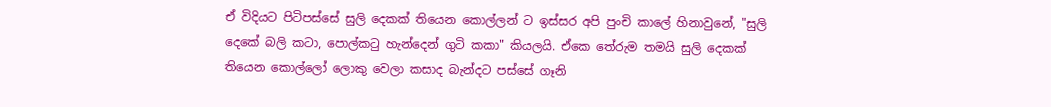ඒ විදියට පිටිපස්සේ සුලි දෙකක් තියෙන කොල්ලන් ට ඉස්සර අපි පුංචි කාලේ හිනාවුනේ, "සුලි දෙකේ බලි කටා, පොල්කටු හැන්දෙන් ගුටි කකා" කියලයි. ඒකෙ තේරුම තමයි සුලි දෙකක් තියෙන කොල්ලෝ ලොකු වෙලා කසාද බැන්දට පස්සේ ගෑනි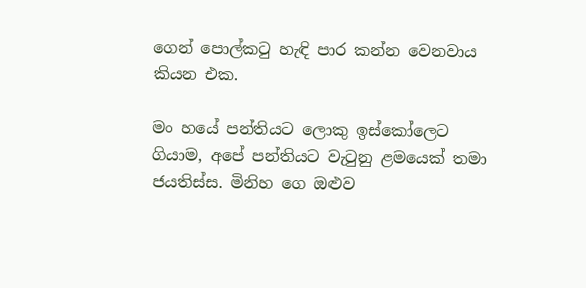ගෙන් පොල්කටු හැඳි පාර කන්න වෙනවාය කියන එක.

මං හයේ පන්තියට ලොකු ඉස්කෝලෙට ගියාම, අපේ පන්තියට වැටුනු ළමයෙක් තමා ජයතිස්ස. මිනිහ ගෙ ඔළුව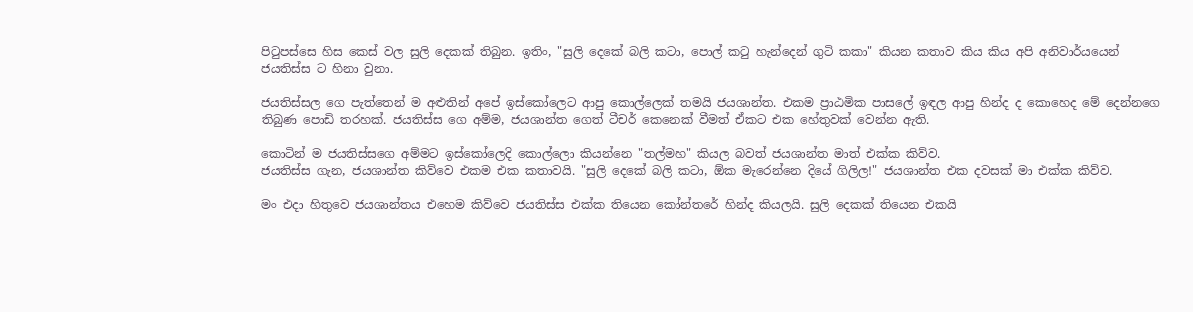පිටුපස්සෙ හිස කෙස් වල සුලි දෙකක් තිබුන. ඉතිං, "සුලි දෙකේ බලි කටා, පොල් කටු හැන්දෙන් ගුටි කකා" කියන කතාව කිය කිය අපි අනිවාර්යයෙන් ජයතිස්ස ට හිනා වුනා.

ජයතිස්සල ගෙ පැත්තෙන් ම අළුතින් අපේ ඉස්කෝලෙට ආපු කොල්ලෙක් තමයි ජයශාන්ත. එකම ප්‍රාඨමික පාසලේ ඉඳල ආපු හින්ද ද කොහෙද මේ දෙන්නගෙ තිබුණ පොඩි තරහක්. ජයතිස්ස ගෙ අම්ම, ජයශාන්ත ගෙත් ටීචර් කෙනෙක් වීමත් ඒකට එක හේතුවක් වෙන්න ඇති.

කොටින් ම ජයතිස්සගෙ අම්මට ඉස්කෝලෙදි කොල්ලො කියන්නෙ "තල්මහ" කියල බවත් ජයශාන්ත මාත් එක්ක කිව්ව.
ජයතිස්ස ගැන, ජයශාන්ත කිව්වෙ එකම එක කතාවයි. "සුලි දෙකේ බලි කටා, ඕක මැරෙන්නෙ දියේ ගිලිල!" ජයශාන්ත එක දවසක් මා එක්ක කිව්ව.

මං එදා හිතුවෙ ජයශාන්තය එහෙම කිව්වෙ ජයතිස්ස එක්ක තියෙන කෝන්තරේ හින්ද කියලයි. සුලි දෙකක් තියෙන එකයි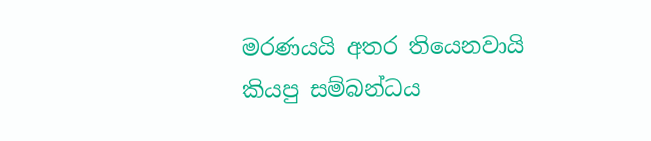මරණයයි අතර තියෙනවායි කියපු සම්බන්ධය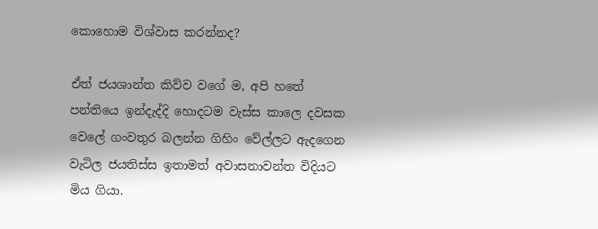කොහොම විශ්වාස කරන්නද?

ඒත් ජයශාන්ත කිව්ව වගේ ම, අපි හතේ පන්තියෙ ඉන්දැද්දි හොදටම වැස්ස කාලෙ දවසක වෙලේ ගංවතුර බලන්න ගිහිං වේල්ලට ඇදගෙන වැටිල ජයතිස්ස ඉතාමත් අවාසනාවන්ත විදියට මිය ගියා.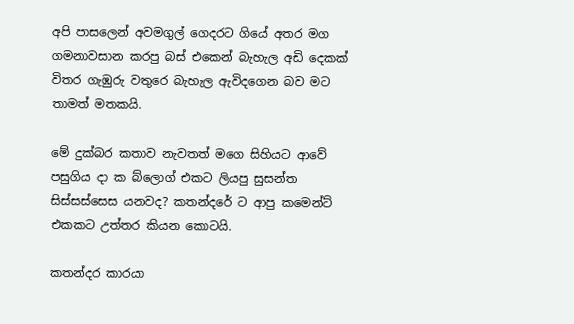අපි පාසලෙන් අවමගුල් ගෙදරට ගියේ අතර මග ගමනාවසාන කරපු බස් එකෙන් බැහැල අඩි දෙකක් විතර ගැඹුරු වතුරෙ බැහැල ඇවිදගෙන බව මට තාමත් මතකයි.

මේ දුක්බර කතාව නැවතත් මගෙ සිහියට ආවේ පසුගිය දා ක බ්ලොග් එකට ලියපු සුසන්ත සිස්සස්සෙස යනවද? කතන්දරේ ට ආපු කමෙන්ට් එකකට උත්තර කියන කොටයි.

කතන්දර කාරයා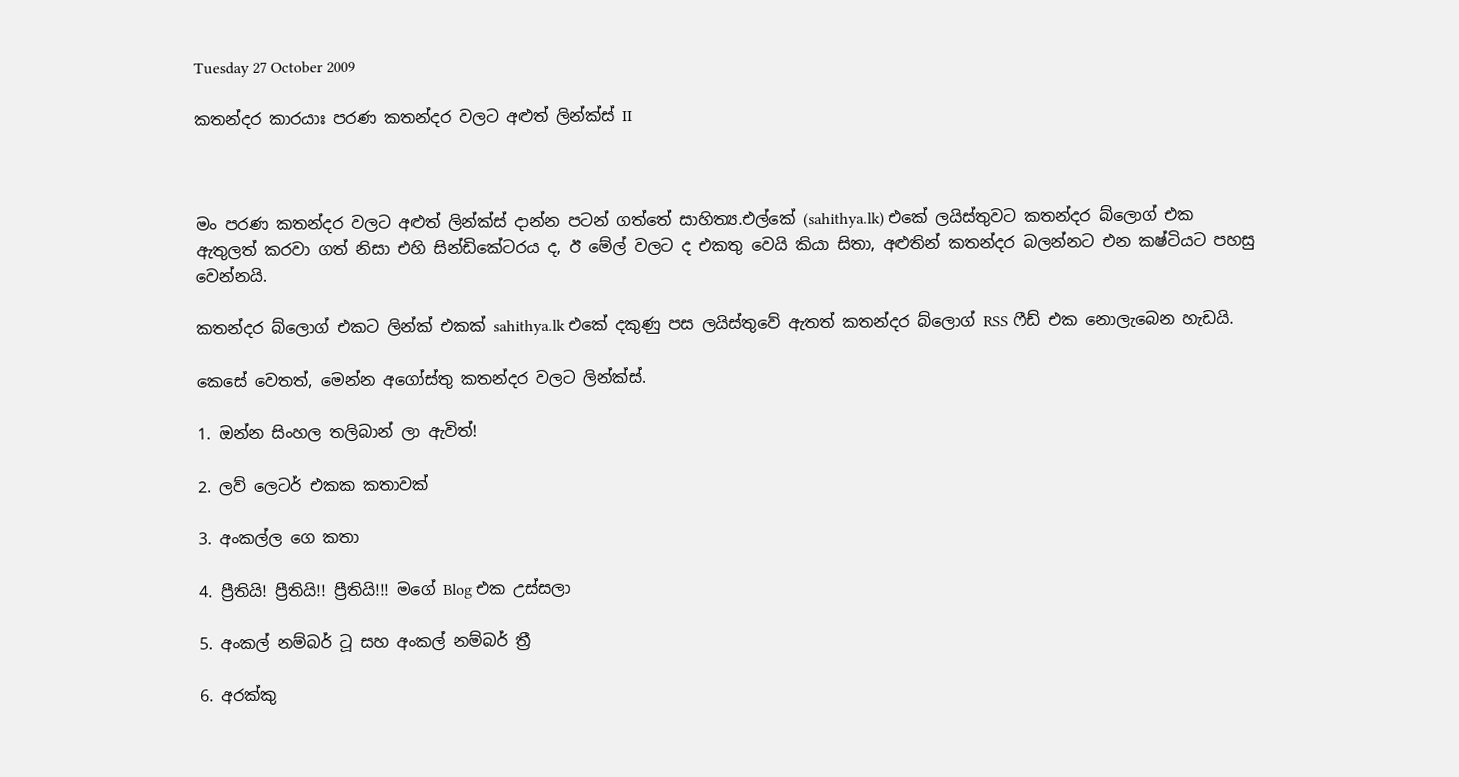Tuesday 27 October 2009

කතන්දර කාරයාඃ පරණ කතන්දර වලට අළුත් ලින්ක්ස් II



මං පරණ කතන්දර වලට අළුත් ලින්ක්ස් දාන්න පටන් ගත්තේ සාහිත්‍ය.එල්කේ (sahithya.lk) එකේ ලයිස්තුවට කතන්දර බ්ලොග් එක ඇතුලත් කරවා ගත් නිසා එහි සින්ඩිකේටරය ද, ඊ මේල් වලට ද එකතු වෙයි කියා සිතා, අළුතින් කතන්දර බලන්නට එන කෂ්ටියට පහසු වෙන්නයි.

කතන්දර බ්ලොග් එකට ලින්ක් එකක් sahithya.lk එකේ දකුණු පස ලයිස්තුවේ ඇතත් කතන්දර බ්ලොග් RSS ෆීඩ් එක නොලැබෙන හැඩයි.

කෙසේ වෙතත්, මෙන්න අගෝස්තු කතන්දර වලට ලින්ක්ස්.

1. ඔන්න සිංහල තලිබාන් ලා ඇවිත්!

2. ලව් ලෙටර් එකක කතාවක්

3. අංකල්ල ගෙ කතා

4. ප්‍රීතියි! ප්‍රීතියි!! ප්‍රීතියි!!! මගේ Blog එක උස්සලා

5. අංකල් නම්බර් ටූ සහ අංකල් නම්බර් ත්‍රී

6. අරක්කු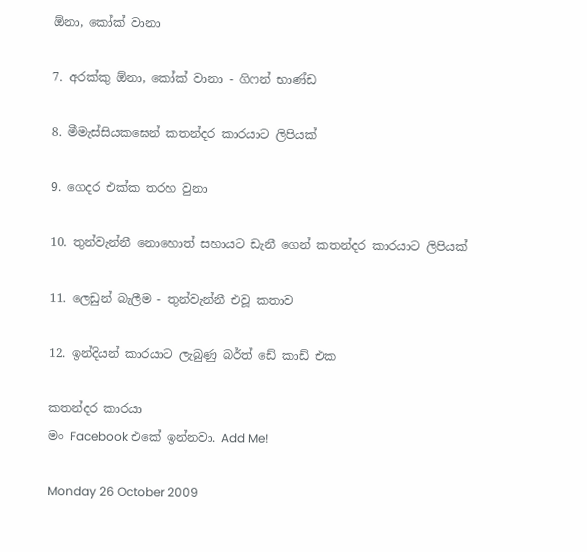ඕනා, කෝක් වානා

7. අරක්කු ඕනා, කෝක් වානා - ගිෆන් භාණ්ඩ

8. මීමැස්සියකඝෙන් කතන්දර කාරයාට ලිපියක්

9. ගෙදර එක්ක තරහ වුනා

10. තුන්වැන්නී නොහොත් සහායට ඩැනී ගෙන් කතන්දර කාරයාට ලිපියක්

11. ලෙඩුන් බැලීම - තුන්වැන්නී එවූ කතාව

12. ඉන්දියන් කාරයාට ලැබුණු බර්ත් ඩේ කාඩ් එක

කතන්දර කාරයා
මං Facebook එකේ ඉන්නවා. Add Me!

Monday 26 October 2009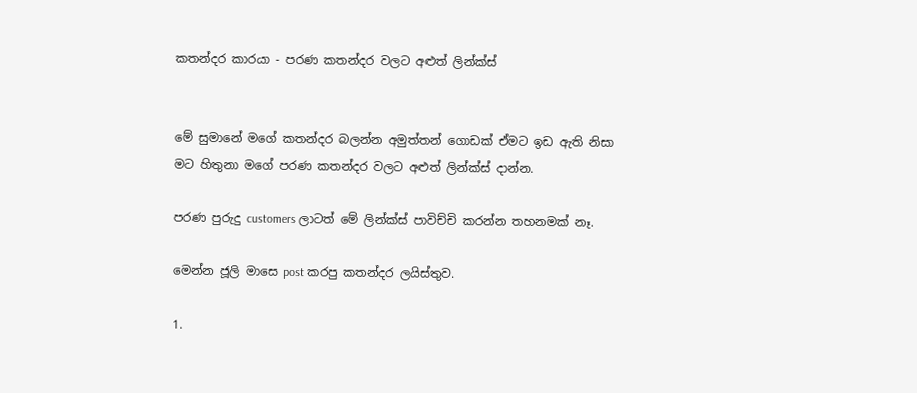කතන්දර කාරයා - පරණ කතන්දර වලට අළුත් ලින්ක්ස්


මේ සුමානේ මගේ කතන්දර බලන්න අමුත්තන් ගොඩක් ඒමට ඉඩ ඇති නිසා මට හිතුනා මගේ පරණ කතන්දර වලට අළුත් ලින්ක්ස් දාන්න.

පරණ පුරුදු customers ලාටත් මේ ලින්ක්ස් පාවිච්චි කරන්න තහනමක් නෑ.

මෙන්න ජූලි මාසෙ post කරපු කතන්දර ලයිස්තුව.

1.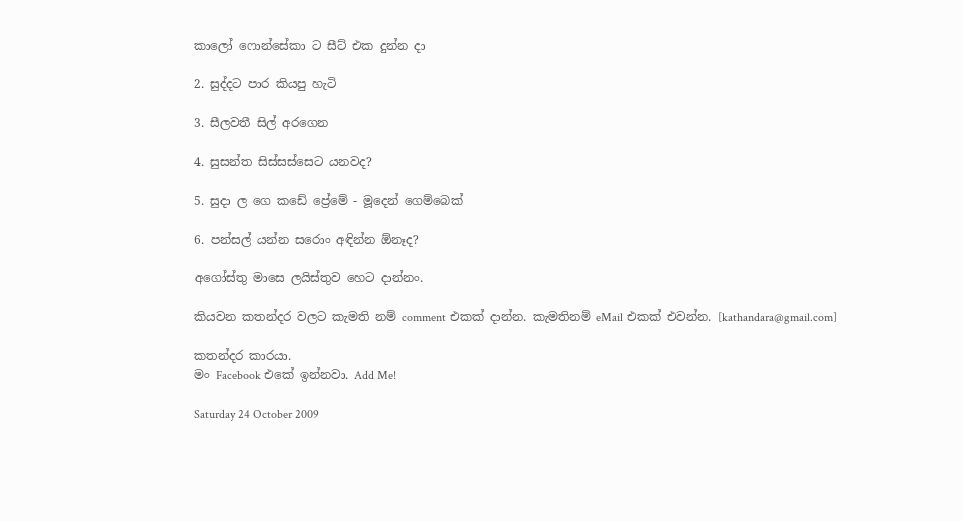කාලෝ ෆොන්සේකා ට සීට් එක දුන්න දා

2. සුද්දට පාර කියපු හැටි

3. සීලවතී සිල් අරගෙන

4. සුසන්ත සිස්සස්සෙට යනවද?

5. සුදා ල ගෙ කඩේ ප්‍රේමේ - මූදෙන් ගෙම්බෙක්

6. පන්සල් යන්න සරොං අඳින්න ඕනෑද?

අගෝස්තු මාසෙ ලයිස්තුව හෙට දාන්නං.

කියවන කතන්දර වලට කැමති නම් comment එකක් දාන්න. කැමතිනම් eMail එකක් එවන්න. [kathandara@gmail.com]

කතන්දර කාරයා.
මං Facebook එකේ ඉන්නවා. Add Me!

Saturday 24 October 2009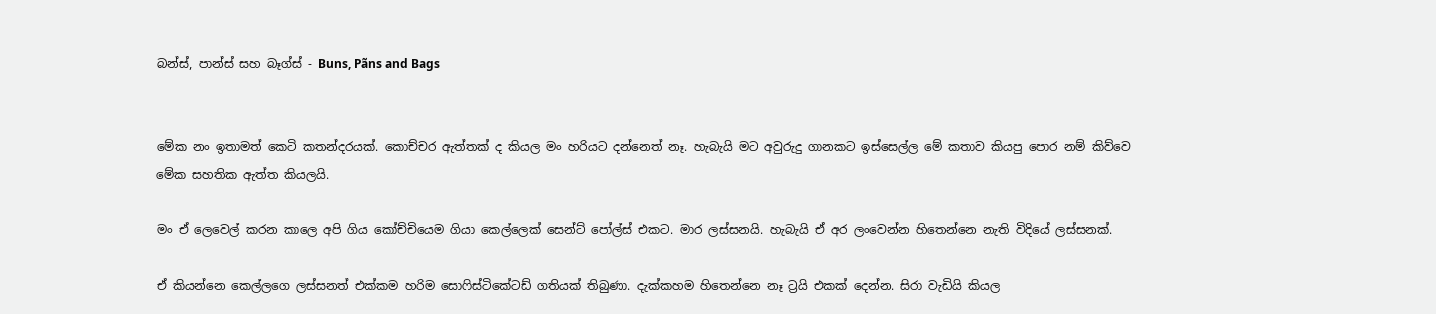බන්ස්, පාන්ස් සහ බෑග්ස් - Buns, Pãns and Bags


මේක නං ඉතාමත් කෙටි කතන්දරයක්. කොච්චර ඇත්තක් ද කියල මං හරියට දන්නෙත් නෑ. හැබැයි මට අවුරුදු ගානකට ඉස්සෙල්ල මේ කතාව කියපු පොර නම් කිව්වෙ මේක සහතික ඇත්ත කියලයි.

මං ඒ ලෙවෙල් කරන කාලෙ අපි ගිය කෝච්චියෙම ගියා කෙල්ලෙක් සෙන්ට් පෝල්ස් එකට. මාර ලස්සනයි. හැබැයි ඒ අර ලංවෙන්න හිතෙන්නෙ නැති විදියේ ලස්සනක්.

ඒ කියන්නෙ කෙල්ලගෙ ලස්සනත් එක්කම හරිම සොෆිස්ටිකේටඩ් ගතියක් තිබුණා. දැක්කහම හිතෙන්නෙ නෑ ට්‍රයි එකක් දෙන්න. සිරා වැඩියි කියල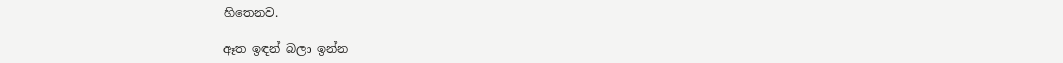හිතෙනව.

ඈත ඉඳන් බලා ඉන්න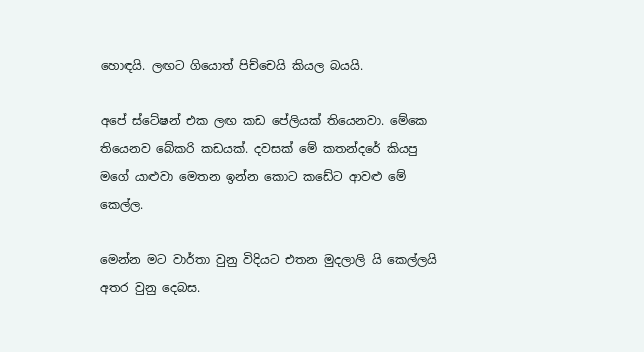හොඳයි. ලඟට ගියොත් පිච්චෙයි කියල බයයි.

අපේ ස්ටේෂන් එක ලඟ කඩ පේලියක් තියෙනවා. මේකෙ තියෙනව බේකරි කඩයක්. දවසක් මේ කතන්දරේ කියපු මගේ යාළුවා මෙතන ඉන්න කොට කඩේට ආවළු මේ කෙල්ල.

මෙන්න මට වාර්තා වුනු විදියට එතන මුදලාලි යි කෙල්ලයි අතර වුනු දෙබස.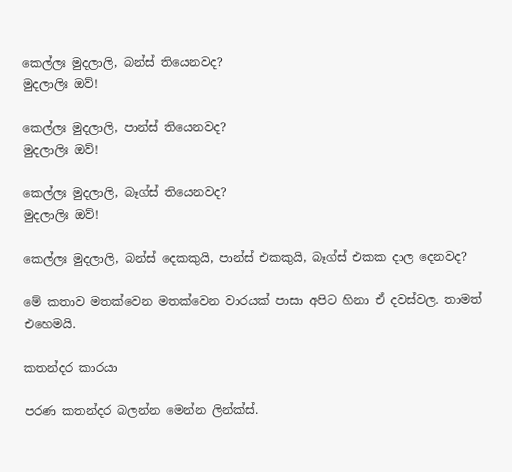කෙල්ලඃ මුදලාලි, බන්ස් තියෙනවද?
මුදලාලිඃ ඔව්!

කෙල්ලඃ මුදලාලි, පාන්ස් තියෙනවද?
මුදලාලිඃ ඔව්!

කෙල්ලඃ මුදලාලි, බෑග්ස් තියෙනවද?
මුදලාලිඃ ඔව්!

කෙල්ලඃ මුදලාලි, බන්ස් දෙකකුයි, පාන්ස් එකකුයි, බෑග්ස් එකක දාල දෙනවද?

මේ කතාව මතක්වෙන මතක්වෙන වාරයක් පාසා අපිට හිනා ඒ දවස්වල. තාමත් එහෙමයි.

කතන්දර කාරයා

පරණ කතන්දර බලන්න මෙන්න ලින්ක්ස්.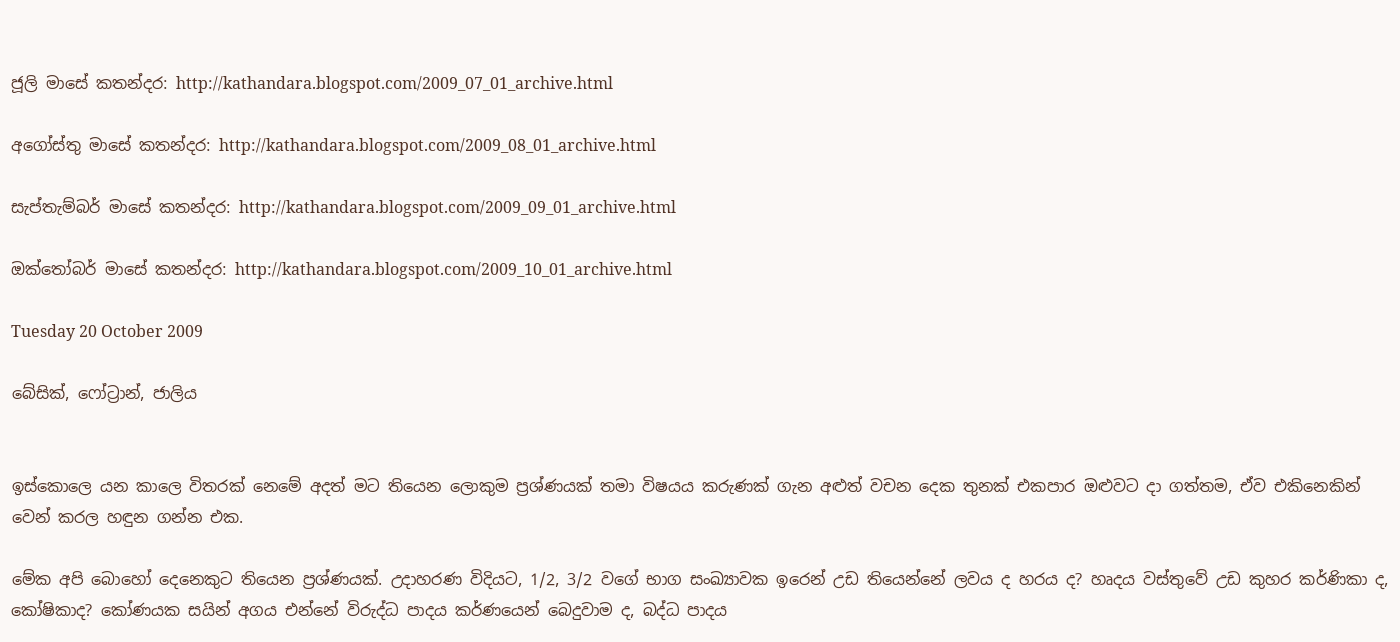ජූලි මාසේ කතන්දර: http://kathandara.blogspot.com/2009_07_01_archive.html

අගෝස්තු මාසේ කතන්දර: http://kathandara.blogspot.com/2009_08_01_archive.html

සැප්තැම්බර් මාසේ කතන්දර: http://kathandara.blogspot.com/2009_09_01_archive.html

ඔක්තෝබර් මාසේ කතන්දර: http://kathandara.blogspot.com/2009_10_01_archive.html

Tuesday 20 October 2009

බේසික්, ෆෝට්‍රාන්, ජාලිය


ඉස්කොලෙ යන කාලෙ විතරක් නෙමේ අදත් මට තියෙන ලොකුම ප්‍රශ්ණයක් තමා විෂයය කරුණක් ගැන අළුත් වචන දෙක තුනක් එකපාර ඔළුවට දා ගත්තම, ඒව එකිනෙකින් වෙන් කරල හඳුන ගන්න එක.

මේක අපි බොහෝ දෙනෙකුට තියෙන ප්‍රශ්ණයක්. උදාහරණ විදියට, 1/2, 3/2 වගේ භාග සංඛ්‍යාවක ඉරෙන් උඩ තියෙන්නේ ලවය ද හරය ද? හෘදය වස්තුවේ උඩ කුහර කර්ණිකා ද, කෝෂිකාද? කෝණයක සයින් අගය එන්නේ විරුද්ධ පාදය කර්ණයෙන් බෙදුවාම ද, බද්ධ පාදය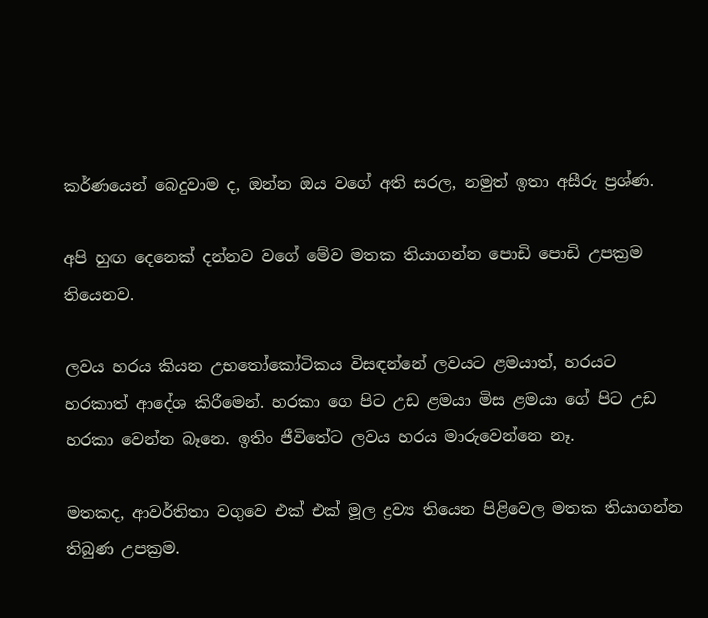කර්ණයෙන් බෙදුවාම ද, ඔන්න ඔය වගේ අති සරල, නමුත් ඉතා අසීරු ප්‍රශ්ණ.

අපි හුඟ දෙනෙක් දන්නව වගේ මේව මතක තියාගන්න පොඩි පොඩි උපක්‍රම තියෙනව.

ලවය හරය කියන උභතෝකෝටිකය විසඳන්නේ ලවයට ළමයාත්, හරයට හරකාත් ආදේශ කිරීමෙන්. හරකා ගෙ පිට උඩ ළමයා මිස ළමයා ගේ පිට උඩ හරකා වෙන්න බෑනෙ. ඉතිං ජීවිතේට ලවය හරය මාරුවෙන්නෙ නෑ.

මතකද, ආවර්තිතා වගුවෙ එක් එක් මූල ද්‍රව්‍ය තියෙන පිළිවෙල මතක තියාගන්න තිබුණ උපක්‍රම.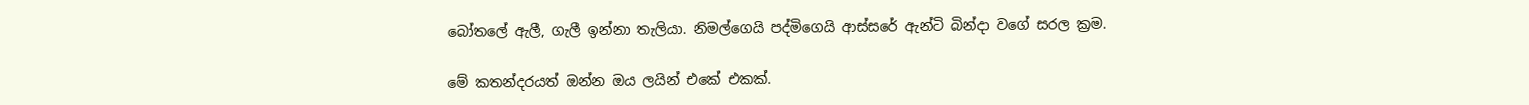බෝතලේ ඇලී, ගැලී ඉන්නා තැලියා. නිමල්ගෙයි පද්මිගෙයි ආස්සරේ ඇන්ටි බින්දා වගේ සරල ක්‍රම.

මේ කතන්දරයත් ඔන්න ඔය ලයින් එකේ එකක්.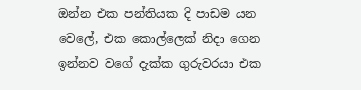ඔන්න එක පන්තියක දි පාඩම යන වෙලේ, එක කොල්ලෙක් නිදා ගෙන ඉන්නව වගේ දැක්ක ගුරුවරයා එක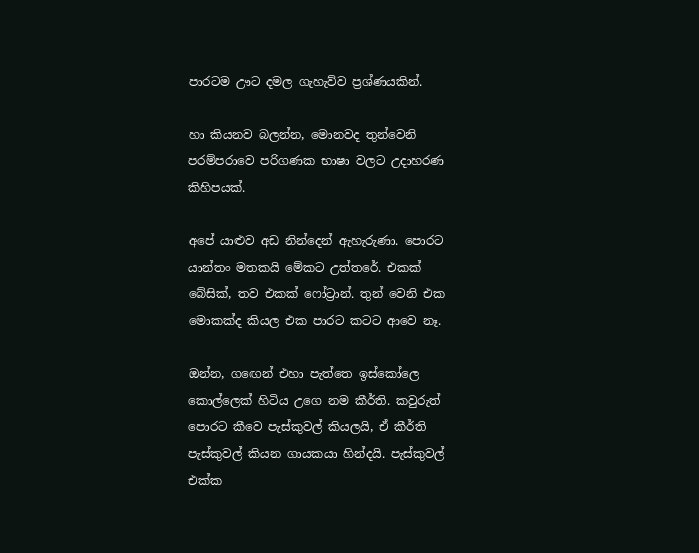පාරටම ඌට දමල ගැහැව්ව ප්‍රශ්ණයකින්.

හා කියනව බලන්න, මොනවද තුන්වෙනි පරම්පරාවෙ පරිගණක භාෂා වලට උදාහරණ කිහිපයක්.

අපේ යාළුව අඩ නින්දෙන් ඇහැරුණා. පොරට යාන්තං මතකයි මේකට උත්තරේ. එකක් බේසික්, තව එකක් ෆෝට්‍රාන්. තුන් වෙනි එක මොකක්ද කියල එක පාරට කටට ආවෙ නෑ.

ඔන්න, ගඟෙන් එහා පැත්තෙ ඉස්කෝලෙ කොල්ලෙක් හිටිය උගෙ නම කීර්ති. කවුරුත් පොරට කීවෙ පැස්කුවල් කියලයි, ඒ කීර්ති පැස්කුවල් කියන ගායකයා හින්දයි. පැස්කුවල් එක්ක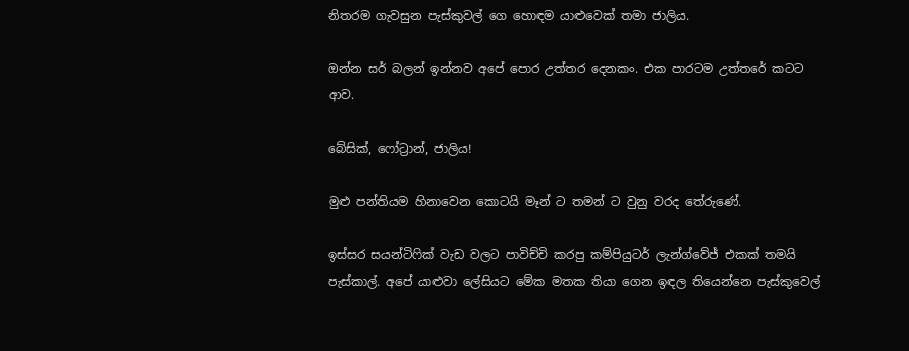නිතරම ගැවසුන පැස්කුවල් ගෙ හොඳම යාළුවෙක් තමා ජාලිය.

ඔන්න සර් බලන් ඉන්නව අපේ පොර උත්තර දෙනකං. එක පාරටම උත්තරේ කටට ආව.

බේසික්, ෆෝට්‍රාන්, ජාලිය!

මුළු පන්තියම හිනාවෙන කොටයි මෑන් ට තමන් ට වුනු වරද තේරුණේ.

ඉස්සර සයන්ටිෆික් වැඩ වලට පාවිච්චි කරපු කම්පියුටර් ලැන්ග්වේජ් එකක් තමයි පැස්කාල්. අපේ යාළුවා ලේසියට මේක මතක තියා ගෙන ඉඳල තියෙන්නෙ පැස්කුවෙල්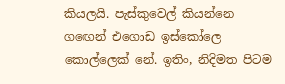කියලයි. පැස්කුවෙල් කියන්නෙ ගඟෙන් එගොඩ ඉස්කෝලෙ කොල්ලෙක් නේ. ඉතිං, නිදිමත පිටම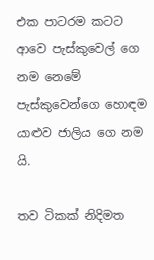එක පාටරම කටට ආවෙ පැස්කුවෙල් ගෙ නම නෙමේ පැස්කුවෙන්ගෙ හොඳම යාළුව ජාලිය ගෙ නම යි.

තව ටිකක් නිදිමත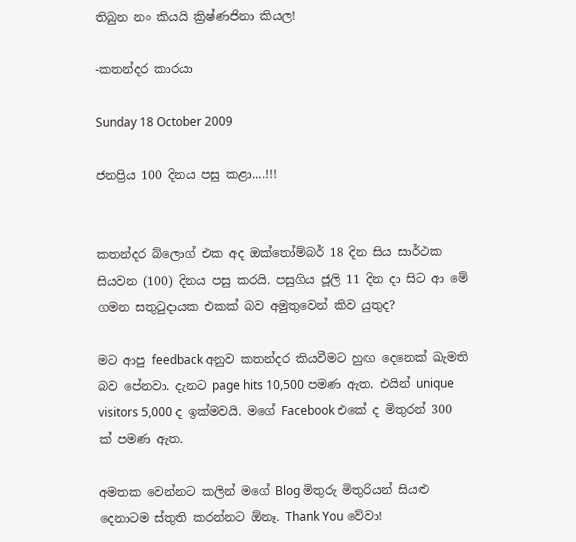තිබුන නං කියයි ක්‍රිෂ්ණජිනා කියල!

-කතන්දර කාරයා

Sunday 18 October 2009

ජනප්‍රිය 100 දිනය පසු කළා....!!!


කතන්දර බ්ලොග් එක අද ඔක්තෝම්බර් 18 දින සිය සාර්ථක සියවන (100) දිනය පසු කරයි. පසුගිය ජූලි 11 දින දා සිට ආ මේ ගමන සතුටුදායක එකක් බව අමුතුවෙන් කිව යුතුද?

මට ආපු feedback අනුව කතන්දර කියවීමට හුඟ දෙනෙක් ඛැමති බව පේනවා. දැනට page hits 10,500 පමණ ඇත. එයින් unique visitors 5,000 ද ඉක්මවයි. මගේ Facebook එකේ ද මිතුරන් 300 ක් පමණ ඇත.

අමතක වෙන්නට කලින් මගේ Blog මිතුරු මිතුරියන් සියළු දෙනාටම ස්තුති කරන්නට ඕනෑ. Thank You වේවා!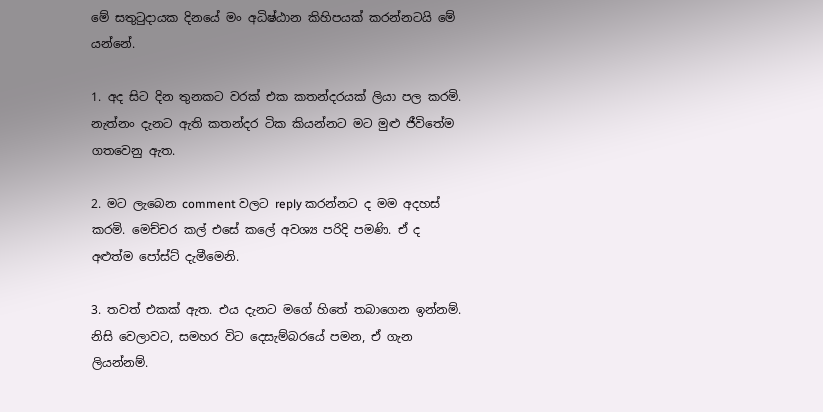මේ සතුටුදායක දිනයේ මං අධිෂ්ඨාන කිහිපයක් කරන්නටයි මේ යන්නේ.

1. අද සිට දින තුනකට වරක් එක කතන්දරයක් ලියා පල කරමි. නැත්නං දැනට ඇති කතන්දර ටික කියන්නට මට මුළු ජීවිතේම ගතවෙනු ඇත.

2. මට ලැබෙන comment වලට reply කරන්නට ද මම අදහස් කරමි. මෙච්චර කල් එසේ කලේ අවශ්‍ය පරිදි පමණි. ඒ ද අළුත්ම පෝස්ට් දැමීමෙනි.

3. තවත් එකක් ඇත. එය දැනට මගේ හිතේ තබාගෙන ඉන්නම්. නිසි වෙලාවට, සමහර විට දෙසැම්බරයේ පමන, ඒ ගැන ලියන්නම්.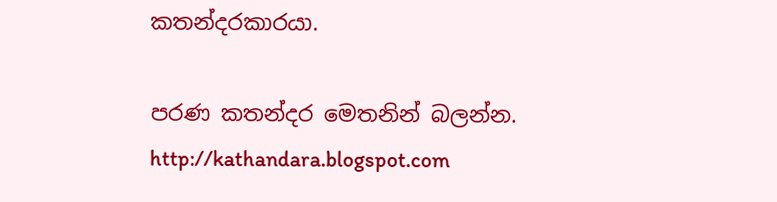කතන්දරකාරයා.

පරණ කතන්දර මෙතනින් බලන්න. http://kathandara.blogspot.com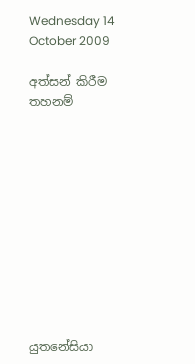Wednesday 14 October 2009

අත්සන් කිරීම තහනම්











යුතනේසියා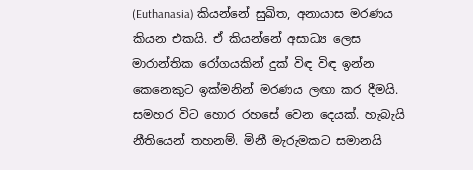(Euthanasia) කියන්නේ සුඛිත, අනායාස මරණය කියන එකයි. ඒ කියන්නේ අසාධ්‍ය ලෙස මාරාන්තික රෝගයකින් දුක් විඳ විඳ ඉන්න කෙනෙකුට ඉක්මනින් මරණය ලඟා කර දීමයි. සමහර විට හොර රහසේ වෙන දෙයක්. හැබැයි නීතියෙන් තහනම්. මිනී මැරුමකට සමානයි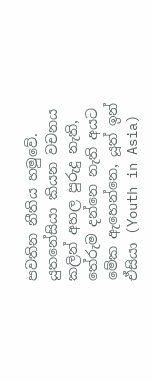පවතින නීතිය හමුවේ. යුතනේසියා කියන වචනය කලින් අහල පුරුදු නැති, තේරුම දන්නෙ නැති අයට මේක ඇහෙන්නෙ, යූත් ඉන් ඒසියා (Youth in Asia)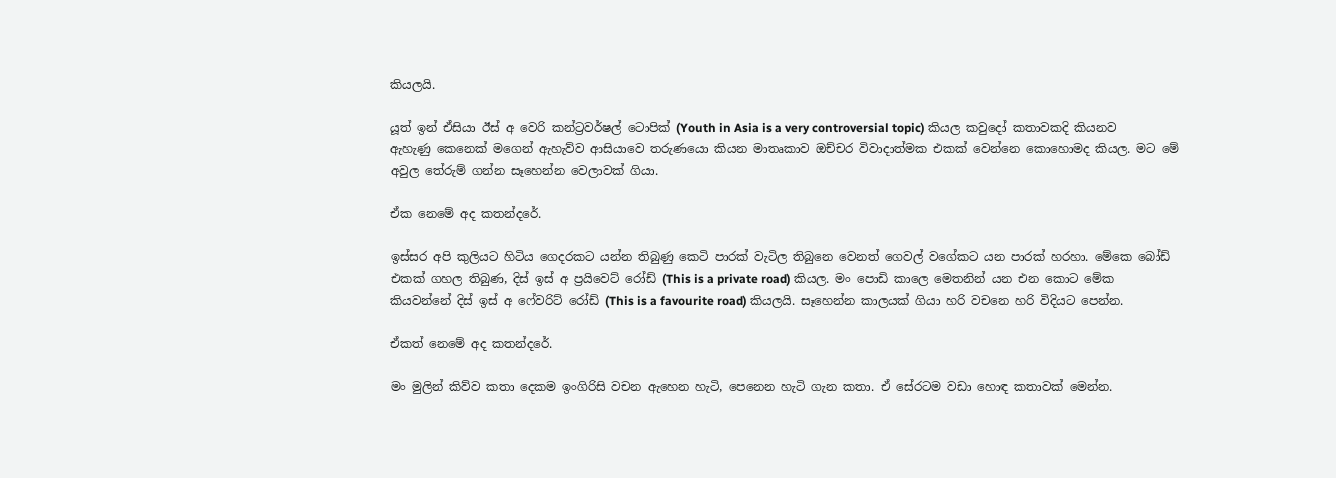කියලයි.

යූත් ඉන් ඒසියා ඊස් අ වෙරි කන්ට්‍රවර්ෂල් ටොපික් (Youth in Asia is a very controversial topic) කියල කවුදෝ කතාවකදි කියනව ඇහැණු කෙනෙක් මගෙන් ඇහැව්ව ආසියාවෙ තරුණයො කියන මාතෘකාව ඔච්චර විවාදාත්මක එකක් වෙන්නෙ කොහොමද කියල. මට මේ අවුල තේරුම් ගන්න සෑහෙන්න වෙලාවක් ගියා.

ඒක නෙමේ අද කතන්දරේ.

ඉස්සර අපි කුලියට හිටිය ගෙදරකට යන්න තිබුණු කෙටි පාරක් වැටිල තිබුනෙ වෙනත් ගෙවල් වගේකට යන පාරක් හරහා. මේකෙ බෝඩ් එකක් ගහල තිබුණ, දිස් ඉස් අ ප්‍රයිවෙට් රෝඩ් (This is a private road) කියල. මං පොඩි කාලෙ මෙතනින් යන එන කොට මේක කියවන්නේ දිස් ඉස් අ ෆේවරිට් රෝඩ් (This is a favourite road) කියලයි. සෑහෙන්න කාලයක් ගියා හරි වචනෙ හරි විදියට පෙන්න.

ඒකත් නෙමේ අද කතන්දරේ.

මං මුලින් කිව්ව කතා දෙකම ඉංගිරිසි වචන ඇහෙන හැටි, පෙනෙන හැටි ගැන කතා. ඒ සේරටම වඩා හොඳ කතාවක් මෙන්න.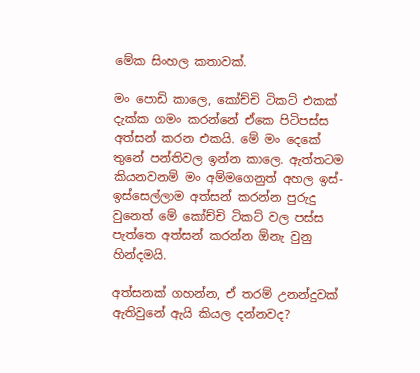මේක සිංහල කතාවක්.

මං පොඩි කාලෙ, කෝච්චි ටිකට් එකක් දැක්ක ගමං කරන්නේ ඒකෙ පිටිපස්ස අත්සන් කරන එකයි. මේ මං දෙකේ තුනේ පන්තිවල ඉන්න කාලෙ. ඇත්තටම කියනවනම් මං අම්මගෙනුත් අහල ඉස්-ඉස්සෙල්ලාම අත්සන් කරන්න පුරුදු වුනෙත් මේ කෝච්චි ටිකට් වල පස්ස පැත්තෙ අත්සන් කරන්න ඕනැ වුනු හින්දමයි.

අත්සනක් ගහන්න, ඒ තරම් උනන්දුවක් ඇතිවුනේ ඇයි කියල දන්නවද?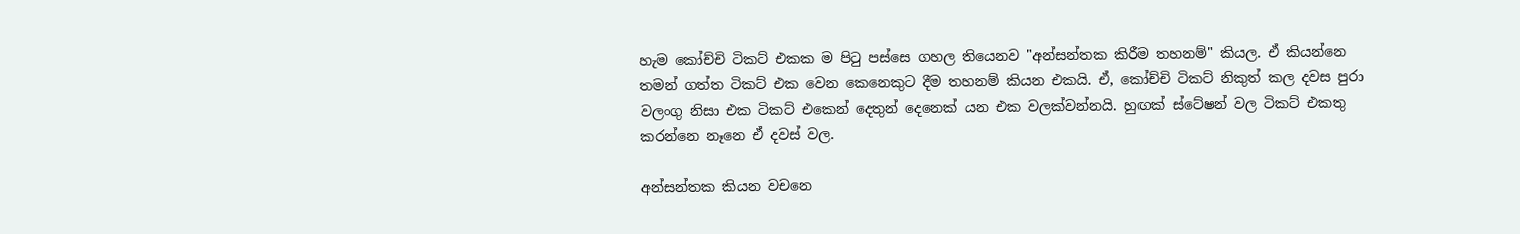හැම කෝච්චි ටිකට් එකක ම පිටු පස්සෙ ගහල තියෙනව "අන්සන්තක කිරීම තහනම්" කියල. ඒ කියන්නෙ තමන් ගත්ත ටිකට් එක වෙන කෙනෙකුට දීම තහනම් කියන එකයි. ඒ, කෝච්චි ටිකට් නිකුත් කල දවස පුරා වලංගු නිසා එක ටිකට් එකෙන් දෙතුන් දෙනෙක් යන එක වලක්වන්නයි. හුඟක් ස්ටේෂන් වල ටිකට් එකතු කරන්නෙ නෑනෙ ඒ දවස් වල.

අන්සන්තක කියන වචනෙ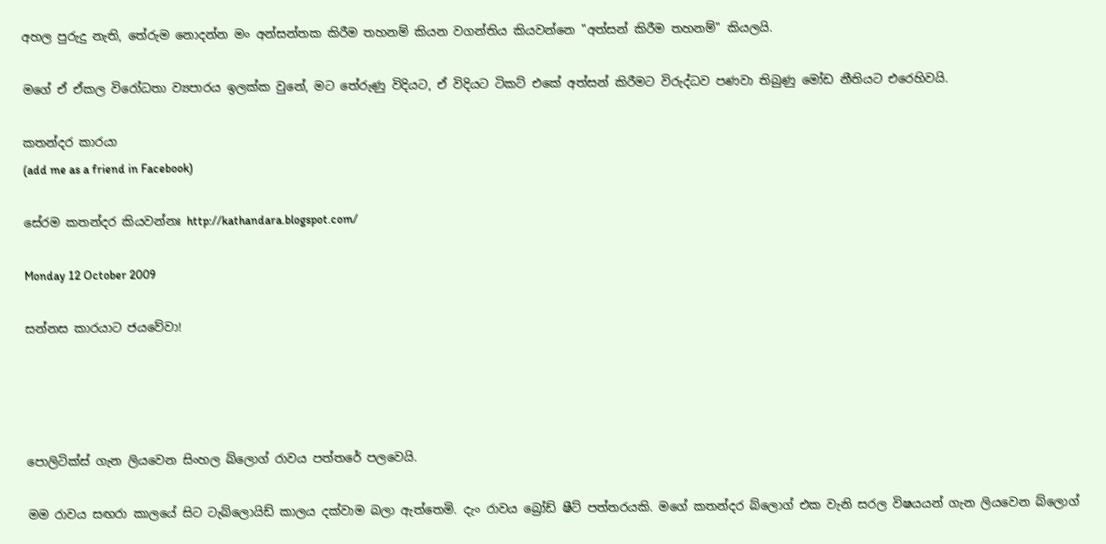අහල පුරුදු නැති, තේරුම නොදන්න මං අන්සන්තක කිරීම තහනම් කියන වගන්තිය කියවන්නෙ "අත්සන් කිරීම තහනම්" කියලයි.

මගේ ඒ ඒකල විරෝධතා ව්‍යපාරය ඉලක්ක වුනේ, මට තේරුණු විදියට, ඒ විදියට ටිකට් එකේ අත්සන් කිරීමට විරුද්ධව පණවා තිබුණු මෝඩ නීතියට එරෙහිවයි.

කතන්දර කාරයා
(add me as a friend in Facebook)

සේරම කතන්දර කියවන්නඃ http://kathandara.blogspot.com/

Monday 12 October 2009

සන්නස කාරයාට ජයවේවා!




පොලිටික්ස් ගැන ලියවෙන සිංහල බ්ලොග් රාවය පත්තරේ පලවෙයි.

මම රාවය සඟරා කාලයේ සිට ටැබ්ලොයිඩ් කාලය දක්වාම බලා ඇත්තෙමි. දැං රාවය බ්‍රෝඩ් ෂීට් පත්තරයකි. මගේ කතන්දර බ්ලොග් එක වැනි සරල විෂයයන් ගැන ලියවෙන බ්ලොග්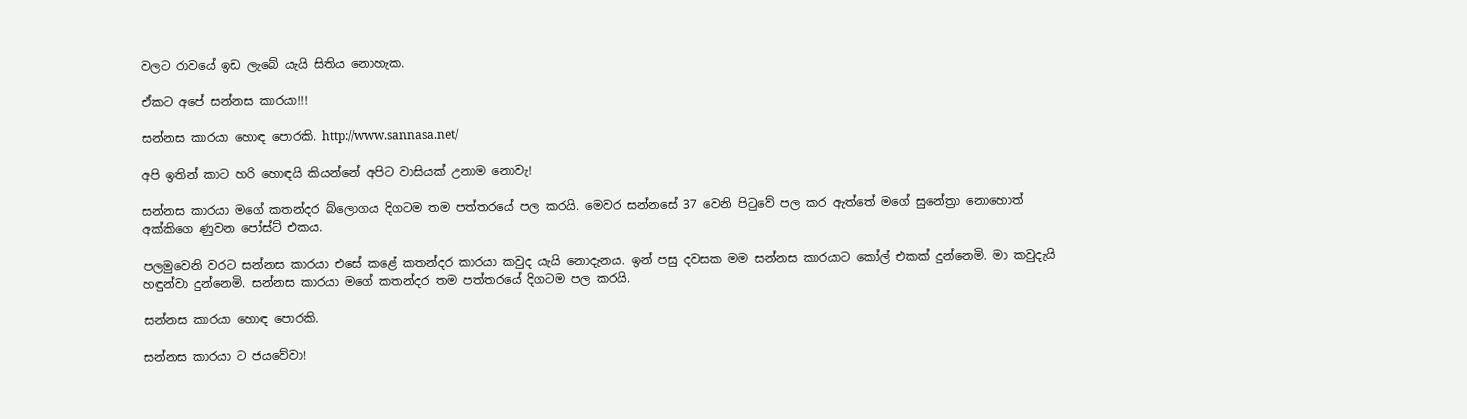වලට රාවයේ ඉඩ ලැබේ යැයි සිතිය නොහැක.

ඒකට අපේ සන්නස කාරයා!!!

සන්නස කාරයා හොඳ පොරකි. http://www.sannasa.net/

අපි ඉතින් කාට හරි හොඳයි කියන්නේ අපිට වාසියක් උනාම නොවැ!

සන්නස කාරයා මගේ කතන්දර බ්ලොගය දිගටම තම පත්තරයේ පල කරයි. මෙවර සන්නසේ 37 වෙනි පිටුවේ පල කර ඇත්තේ මගේ සුනේත්‍රා නොහොත් අක්කිගෙ ණුවන පෝස්ට් එකය.

පලමුවෙනි වරට සන්නස කාරයා එසේ කළේ කතන්දර කාරයා කවුද යැයි නොදැනය. ඉන් පසු දවසක මම සන්නස කාරයාට කෝල් එකක් දුන්නෙමි. මා කවුදැයි හඳුන්වා දුන්නෙමි. සන්නස කාරයා මගේ කතන්දර තම පත්තරයේ දිගටම පල කරයි.

සන්නස කාරයා හොඳ පොරකි.

සන්නස කාරයා ට ජයවේවා!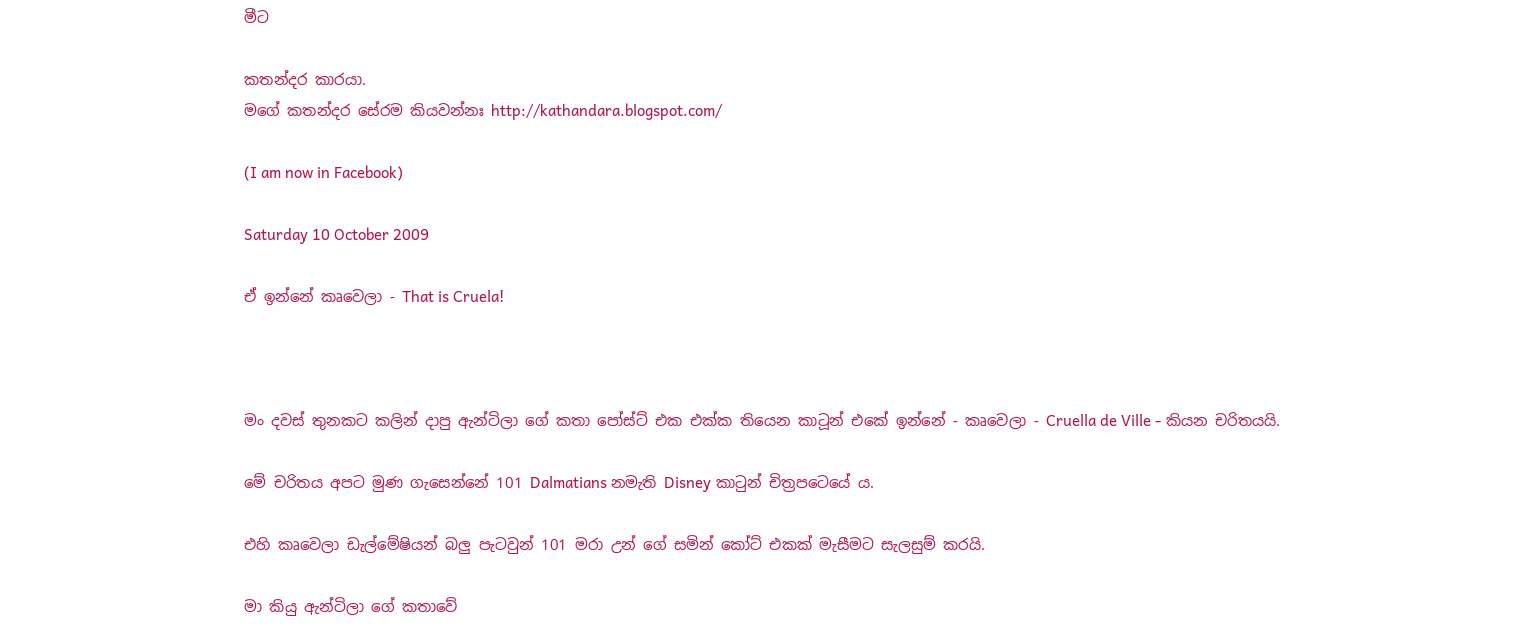මීට

කතන්දර කාරයා.
මගේ කතන්දර සේරම කියවන්නඃ http://kathandara.blogspot.com/

(I am now in Facebook)

Saturday 10 October 2009

ඒ ඉන්නේ කෘවෙලා - That is Cruela!



මං දවස් තුනකට කලින් දාපු ඇන්ටිලා ගේ කතා පෝස්ට් එක එක්ක තියෙන කාටූන් එකේ ඉන්නේ - කෘවෙලා - Cruella de Ville - කියන චරිතයයි.

මේ චරිතය අපට මුණ ගැසෙන්නේ 101 Dalmatians නමැති Disney කාටුන් චිත්‍රපටෙයේ ය.

එහි කෘවෙලා ඩැල්මේෂියන් බලු පැටවුන් 101 මරා උන් ගේ සමින් කෝට් එකක් මැසීමට සැලසුම් කරයි.

මා කියු ඇන්ටිලා ගේ කතාවේ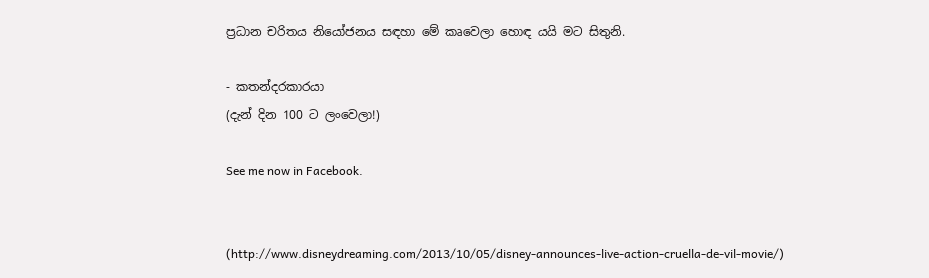ප්‍රධාන චරිතය නියෝජනය සඳහා මේ කෘවෙලා හොඳ යයි මට සිතුනි.

- කතන්දරකාරයා
(දැන් දින 100 ට ලංවෙලා!)

See me now in Facebook.


(http://www.disneydreaming.com/2013/10/05/disney-announces-live-action-cruella-de-vil-movie/)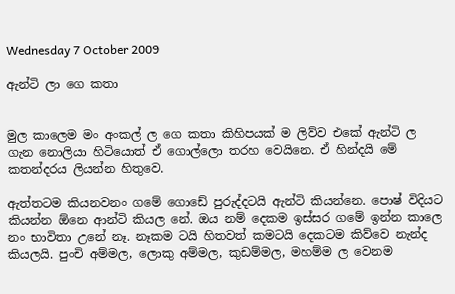Wednesday 7 October 2009

ඇන්ටි ලා ගෙ කතා


මුල කාලෙම මං අංකල් ල ගෙ කතා කිහිපයක් ම ලිව්ව එකේ ඇන්ටි ල ගැන නොලියා හිටියොත් ඒ ගොල්ලො තරහ වෙයිනෙ. ඒ හින්දයි මේ කතන්දරය ලියන්න හිතුවෙ.

ඇත්තටම කියනවනං ගමේ ගොඩේ පුරුද්දටයි ඇන්ටි කියන්නෙ. පොෂ් විදියට කියන්න ඕනෙ ආන්ටි කියල නේ. ඔය නම් දෙකම ඉස්සර ගමේ ඉන්න කාලෙ නං භාවිතා උනේ නෑ. නෑකම ටයි හිතවත් කමටයි දෙකටම කිව්වෙ නැන්ද කියලයි. පුංචි අම්මල, ලොකු අම්මල, කුඩම්මල, මහම්ම ල වෙනම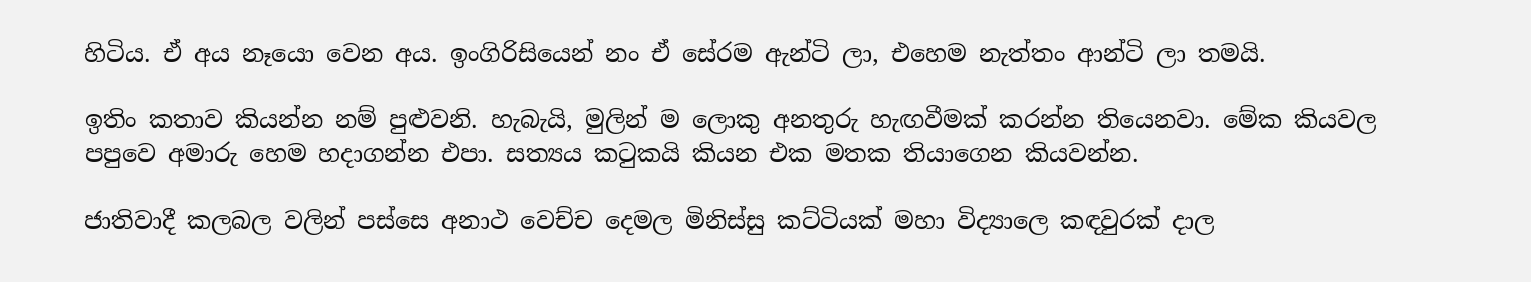හිටිය. ඒ අය නෑයො වෙන අය. ඉංගිරිසියෙන් නං ඒ සේරම ඇන්ටි ලා, එහෙම නැත්තං ආන්ටි ලා තමයි.

ඉතිං කතාව කියන්න නම් පුළුවනි. හැබැයි, මුලින් ම ලොකු අනතුරු හැඟවීමක් කරන්න තියෙනවා. මේක කියවල පපුවෙ අමාරු හෙම හදාගන්න එපා. සත්‍යය කටුකයි කියන එක මතක තියාගෙන කියවන්න.

ජාතිවාදී කලබල වලින් පස්සෙ අනාථ වෙච්ච දෙමල මිනිස්සු කට්ටියක් මහා විද්‍යාලෙ කඳවුරක් දාල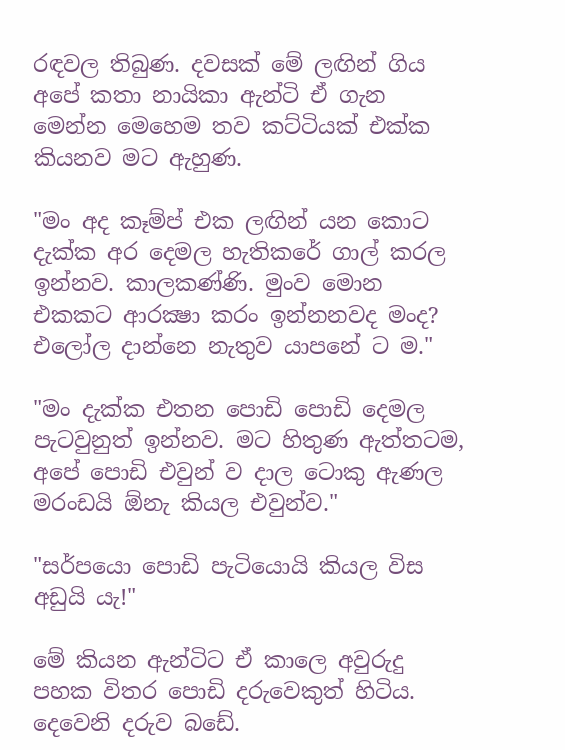රඳවල තිබුණ. දවසක් මේ ලඟින් ගිය අපේ කතා නායිකා ඇන්ටි ඒ ගැන මෙන්න මෙහෙම තව කට්ටියක් එක්ක කියනව මට ඇහුණ.

"මං අද කෑම්ප් එක ලඟින් යන කොට දැක්ක අර දෙමල හැතිකරේ ගාල් කරල ඉන්නව. කාලකණ්ණි. මුංව මොන එකකට ආරක්‍ෂා කරං ඉන්නනවද මංද? එලෝල දාන්නෙ නැතුව යාපනේ ට ම."

"මං දැක්ක එතන පොඩි පොඩි දෙමල පැටවුනුත් ඉන්නව. මට හිතුණ ඇත්තටම, අපේ පොඩි එවුන් ව දාල ටොකු ඇණල මරංඩයි ඕනැ කියල එවුන්ව."

"සර්පයො පොඩි පැටියොයි කියල විස අඩුයි යැ!"

මේ කියන ඇන්ටිට ඒ කාලෙ අවුරුදු පහක විතර පොඩි දරුවෙකුත් හිටිය. දෙවෙනි දරුව බඩේ.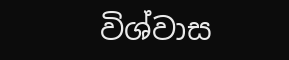විශ්වාස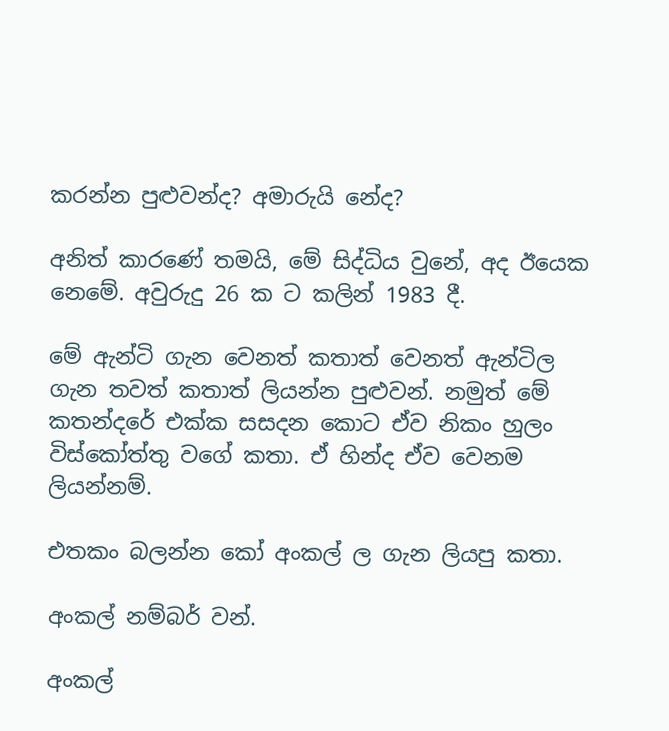කරන්න පුළුවන්ද? අමාරුයි නේද?

අනිත් කාරණේ තමයි, මේ සිද්ධිය වුනේ, අද ඊයෙක නෙමේ. අවුරුදු 26 ක ට කලින් 1983 දී.

මේ ඇන්ටි ගැන වෙනත් කතාත් වෙනත් ඇන්ටිල ගැන තවත් කතාත් ලියන්න පුළුවන්. නමුත් මේ කතන්දරේ එක්ක සසදන කොට ඒව නිකං හුලං විස්කෝත්තු වගේ කතා. ඒ හින්ද ඒව වෙනම ලියන්නම්.

එතකං බලන්න කෝ අංකල් ල ගැන ලියපු කතා.

අංකල් නම්බර් වන්.

අංකල්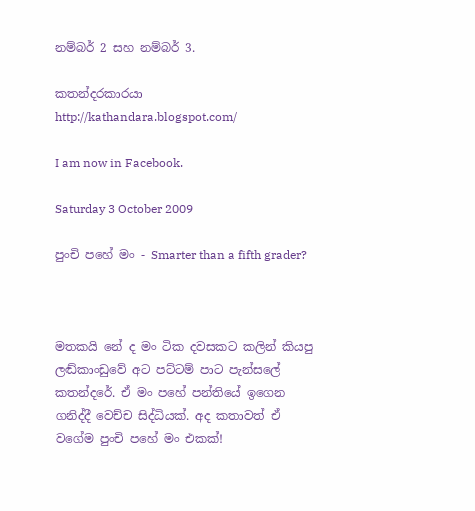නම්බර් 2 සහ නම්බර් 3.

කතන්දරකාරයා http://kathandara.blogspot.com/

I am now in Facebook.

Saturday 3 October 2009

පුංචි පහේ මං - Smarter than a fifth grader?



මතකයි නේ ද මං ටික දවසකට කලින් කියපු ලඬ්කාංඩුවේ අට පට්ටම් පාට පැන්සලේ කතන්දරේ. ඒ මං පහේ පන්තියේ ඉගෙන ගනිද්දී වෙච්ච සිද්ධියක්. අද කතාවත් ඒ වගේම පුංචි පහේ මං එකක්!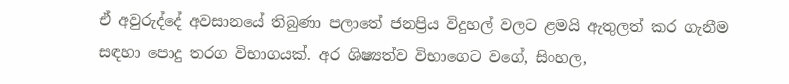ඒ අවුරුද්දේ අවසානයේ තිබුණා පලාතේ ජනප්‍රිය විදුහල් වලට ළමයි ඇතුලත් කර ගැනීම සඳහා පොදු තරග විභාගයක්. අර ශිෂ්‍යත්ව විභාගෙට වගේ, සිංහල,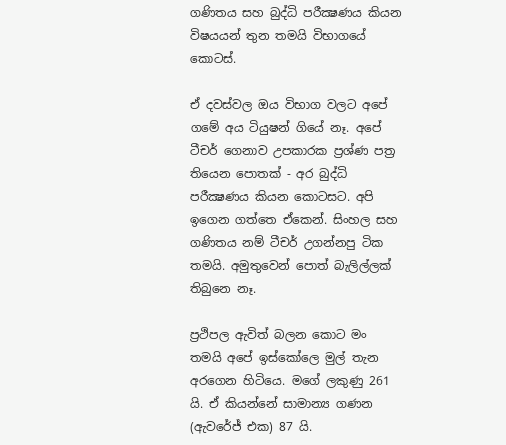ගණිතය සහ බුද්ධි පරීක්‍ෂණය කියන විෂයයන් තුන තමයි විභාගයේ කොටස්.

ඒ දවස්වල ඔය විභාග වලට අපේ ගමේ අය ටියුෂන් ගියේ නෑ. අපේ ටීචර් ගෙනාව උපකාරක ප්‍රශ්ණ පත්‍ර තියෙන පොතක් - අර බුද්ධි පරීක්‍ෂණය කියන කොටසට. අපි ඉගෙන ගත්තෙ ඒකෙන්. සිංහල සහ ගණිතය නම් ටීචර් උගන්නපු ටික තමයි. අමුතුවෙන් පොත් බැලිල්ලක් තිබුනෙ නෑ.

ප්‍රථිපල ඇවිත් බලන කොට මං තමයි අපේ ඉස්කෝලෙ මුල් තැන අරගෙන හිටියෙ. මගේ ලකුණු 261 යි. ඒ කියන්නේ සාමාන්‍ය ගණන (ඇවරේජ් එක) 87 යි.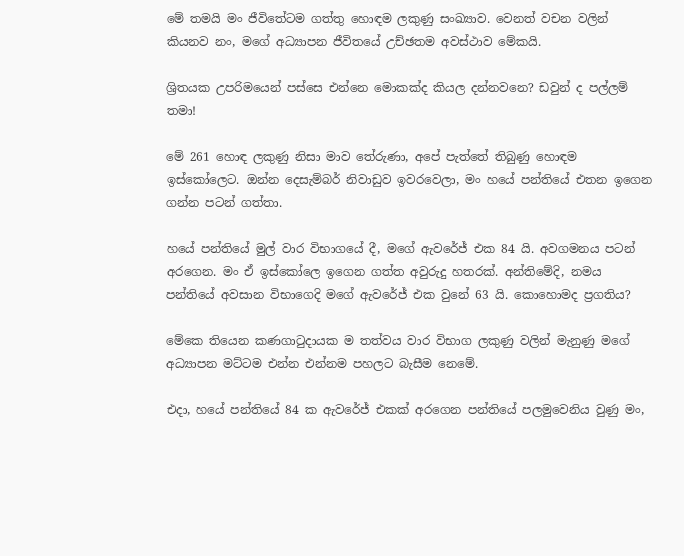මේ තමයි මං ජීවිතේටම ගත්තු හොඳම ලකුණු සංඛ්‍යාව. වෙනත් වචන වලින් කියනව නං, මගේ අධ්‍යාපන ජීවිතයේ උච්ඡතම අවස්ථාව මේකයි.

ශ්‍රිතයක උපරිමයෙන් පස්සෙ එන්නෙ මොකක්ද කියල දන්නවනෙ? ඩවුන් ද පල්ලම් තමා!

මේ 261 හොඳ ලකුණු නිසා මාව තේරුණා, අපේ පැත්තේ තිබුණු හොඳම ඉස්කෝලෙට. ඔන්න දෙසැම්බර් නිවාඩුව ඉවරවෙලා, මං හයේ පන්තියේ එතන ඉගෙන ගන්න පටන් ගත්තා.

හයේ පන්තියේ මුල් වාර විභාගයේ දී, මගේ ඇවරේජ් එක 84 යි. අවගමනය පටන් අරගෙන. මං ඒ ඉස්කෝලෙ ඉගෙන ගත්ත අවුරුදු හතරක්. අන්තිමේදි, නමය පන්තියේ අවසාන විභාගෙදි මගේ ඇවරේජ් එක වුනේ 63 යි. කොහොමද ප්‍රගතිය?

මේකෙ තියෙන කණගාටුදායක ම තත්වය වාර විභාග ලකුණු වලින් මැනුණු මගේ අධ්‍යාපන මට්ටම එන්න එන්නම පහලට බැසීම නෙමේ.

එදා, හයේ පන්තියේ 84 ක ඇවරේජ් එකක් අරගෙන පන්තියේ පලමුවෙනිය වුණු මං,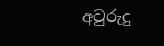අවුරුදු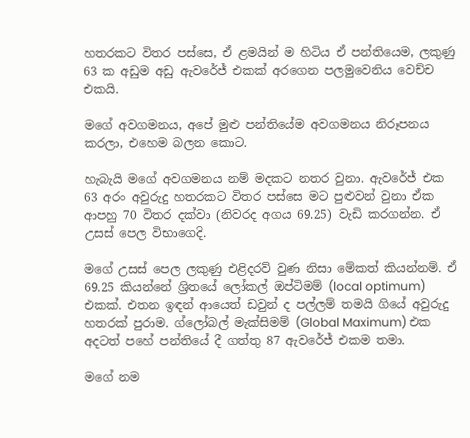හතරකට විතර පස්සෙ, ඒ ළමයින් ම හිටිය ඒ පන්තියෙම, ලකුණු 63 ක අඩුම අඩු ඇවරේජ් එකක් අරගෙන පලමුවෙනිය වෙච්ච එකයි.

මගේ අවගමනය, අපේ මුළු පන්තියේම අවගමනය නිරූපනය කරලා, එහෙම බලන කොට.

හැබැයි මගේ අවගමනය නම් මදකට නතර වුනා. ඇවරේජ් එක 63 අරං අවුරුදු හතරකට විතර පස්සෙ මට පුළුවන් වුනා ඒක ආපහු 70 විතර දක්වා (නිවරද අගය 69.25) වැඩි කරගන්න. ඒ උසස් පෙල විභාගෙදි.

මගේ උසස් පෙල ලකුණු එළිදරව් වුණ නිසා මේකත් කියන්නම්. ඒ 69.25 කියන්නේ ශ්‍රිතයේ ලෝකල් ඔප්ටිමම් (local optimum) එකක්. එතන ඉඳන් ආයෙත් ඩවුන් ද පල්ලම් තමයි ගියේ අවුරුදු හතරක් පුරාම. ග්ලෝබල් මැක්සිමම් (Global Maximum) එක අදටත් පහේ පන්තියේ දී ගත්තු 87 ඇවරේජ් එකම තමා.

මගේ නම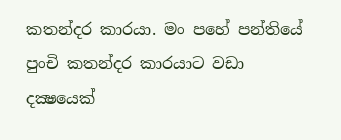කතන්දර කාරයා. මං පහේ පන්තියේ පුංචි කතන්දර කාරයාට වඩා දක්‍ෂයෙක්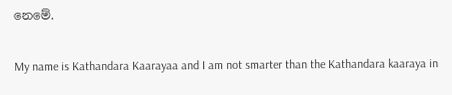නෙමේ.

My name is Kathandara Kaarayaa and I am not smarter than the Kathandara kaaraya in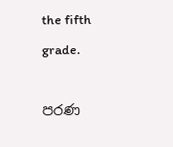the fifth grade.

පරණ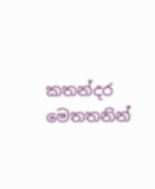කතන්දර මෙතතනින්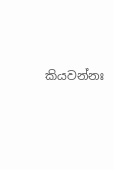කියවන්නඃ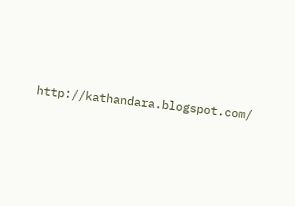http://kathandara.blogspot.com/